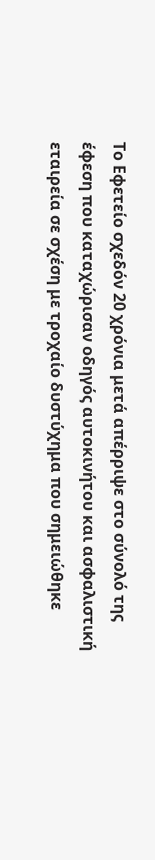Το Εφετείο σχεδόν 20 χρόνια μετά απέρριψε στο σύνολό της έφεση που καταχώρισαν οδηγός αυτοκινήτου και ασφαλιστική εταιρεία σε σχέση με τροχαίο δυστύχημα που σημειώθηκε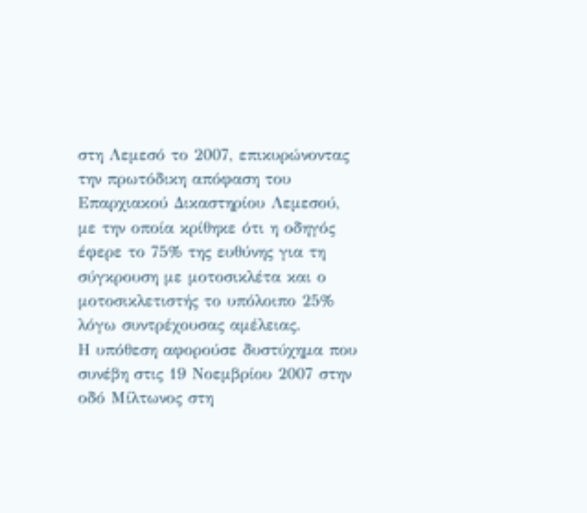στη Λεμεσό το 2007, επικυρώνοντας την πρωτόδικη απόφαση του Επαρχιακού Δικαστηρίου Λεμεσού, με την οποία κρίθηκε ότι η οδηγός έφερε το 75% της ευθύνης για τη σύγκρουση με μοτοσικλέτα και ο μοτοσικλετιστής το υπόλοιπο 25% λόγω συντρέχουσας αμέλειας.
Η υπόθεση αφορούσε δυστύχημα που συνέβη στις 19 Νοεμβρίου 2007 στην οδό Μίλτωνος στη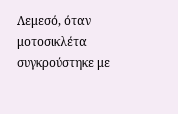Λεμεσό, όταν μοτοσικλέτα συγκρούστηκε με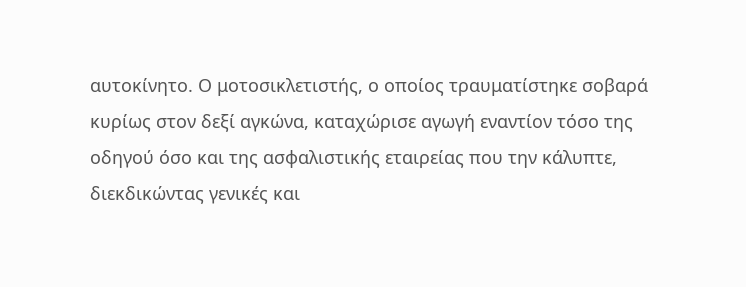αυτοκίνητο. Ο μοτοσικλετιστής, ο οποίος τραυματίστηκε σοβαρά κυρίως στον δεξί αγκώνα, καταχώρισε αγωγή εναντίον τόσο της οδηγού όσο και της ασφαλιστικής εταιρείας που την κάλυπτε, διεκδικώντας γενικές και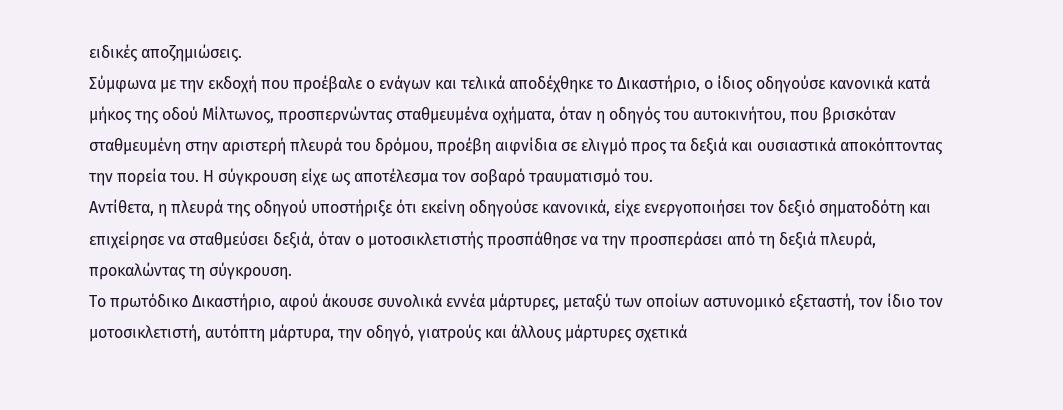ειδικές αποζημιώσεις.
Σύμφωνα με την εκδοχή που προέβαλε ο ενάγων και τελικά αποδέχθηκε το Δικαστήριο, ο ίδιος οδηγούσε κανονικά κατά μήκος της οδού Μίλτωνος, προσπερνώντας σταθμευμένα οχήματα, όταν η οδηγός του αυτοκινήτου, που βρισκόταν σταθμευμένη στην αριστερή πλευρά του δρόμου, προέβη αιφνίδια σε ελιγμό προς τα δεξιά και ουσιαστικά αποκόπτοντας την πορεία του. Η σύγκρουση είχε ως αποτέλεσμα τον σοβαρό τραυματισμό του.
Αντίθετα, η πλευρά της οδηγού υποστήριξε ότι εκείνη οδηγούσε κανονικά, είχε ενεργοποιήσει τον δεξιό σηματοδότη και επιχείρησε να σταθμεύσει δεξιά, όταν ο μοτοσικλετιστής προσπάθησε να την προσπεράσει από τη δεξιά πλευρά, προκαλώντας τη σύγκρουση.
Το πρωτόδικο Δικαστήριο, αφού άκουσε συνολικά εννέα μάρτυρες, μεταξύ των οποίων αστυνομικό εξεταστή, τον ίδιο τον μοτοσικλετιστή, αυτόπτη μάρτυρα, την οδηγό, γιατρούς και άλλους μάρτυρες σχετικά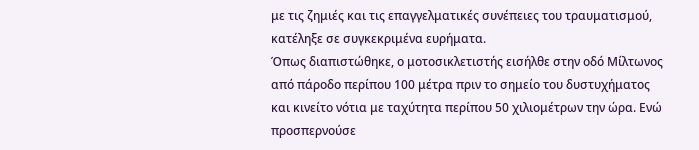με τις ζημιές και τις επαγγελματικές συνέπειες του τραυματισμού, κατέληξε σε συγκεκριμένα ευρήματα.
Όπως διαπιστώθηκε, ο μοτοσικλετιστής εισήλθε στην οδό Μίλτωνος από πάροδο περίπου 100 μέτρα πριν το σημείο του δυστυχήματος και κινείτο νότια με ταχύτητα περίπου 50 χιλιομέτρων την ώρα. Ενώ προσπερνούσε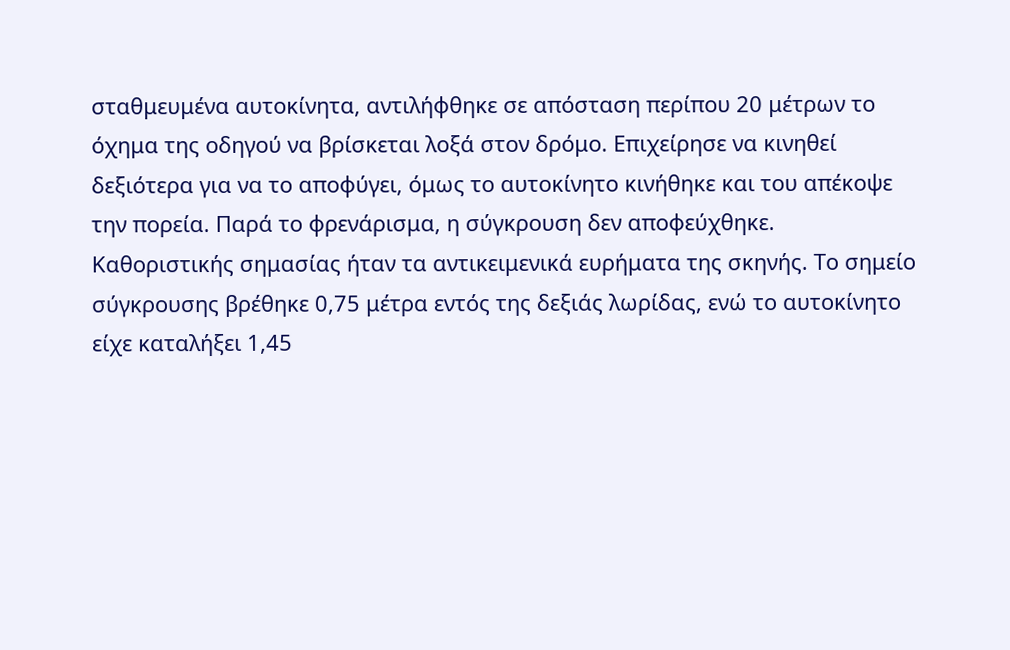σταθμευμένα αυτοκίνητα, αντιλήφθηκε σε απόσταση περίπου 20 μέτρων το όχημα της οδηγού να βρίσκεται λοξά στον δρόμο. Επιχείρησε να κινηθεί δεξιότερα για να το αποφύγει, όμως το αυτοκίνητο κινήθηκε και του απέκοψε την πορεία. Παρά το φρενάρισμα, η σύγκρουση δεν αποφεύχθηκε.
Καθοριστικής σημασίας ήταν τα αντικειμενικά ευρήματα της σκηνής. Το σημείο σύγκρουσης βρέθηκε 0,75 μέτρα εντός της δεξιάς λωρίδας, ενώ το αυτοκίνητο είχε καταλήξει 1,45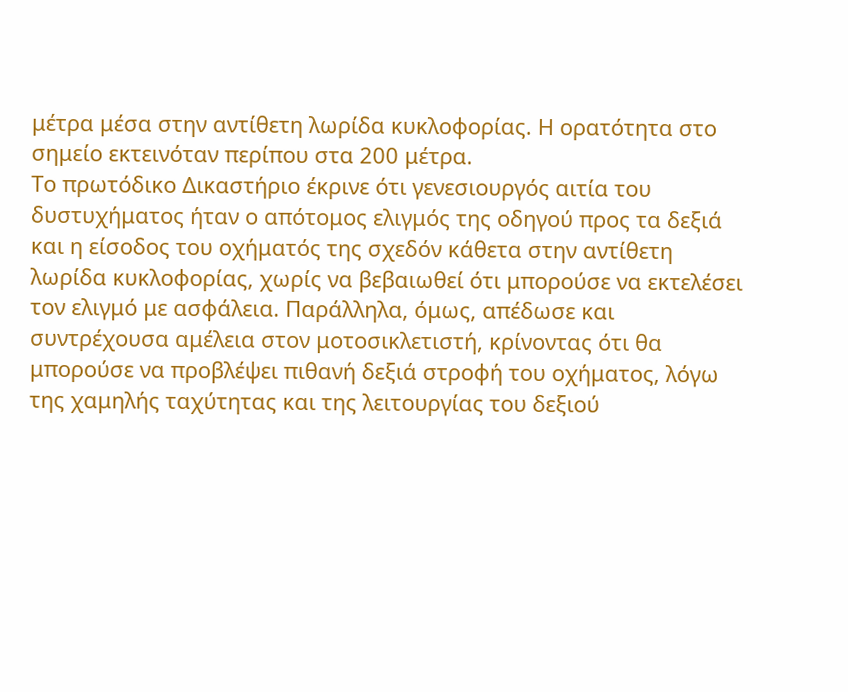μέτρα μέσα στην αντίθετη λωρίδα κυκλοφορίας. Η ορατότητα στο σημείο εκτεινόταν περίπου στα 200 μέτρα.
Το πρωτόδικο Δικαστήριο έκρινε ότι γενεσιουργός αιτία του δυστυχήματος ήταν ο απότομος ελιγμός της οδηγού προς τα δεξιά και η είσοδος του οχήματός της σχεδόν κάθετα στην αντίθετη λωρίδα κυκλοφορίας, χωρίς να βεβαιωθεί ότι μπορούσε να εκτελέσει τον ελιγμό με ασφάλεια. Παράλληλα, όμως, απέδωσε και συντρέχουσα αμέλεια στον μοτοσικλετιστή, κρίνοντας ότι θα μπορούσε να προβλέψει πιθανή δεξιά στροφή του οχήματος, λόγω της χαμηλής ταχύτητας και της λειτουργίας του δεξιού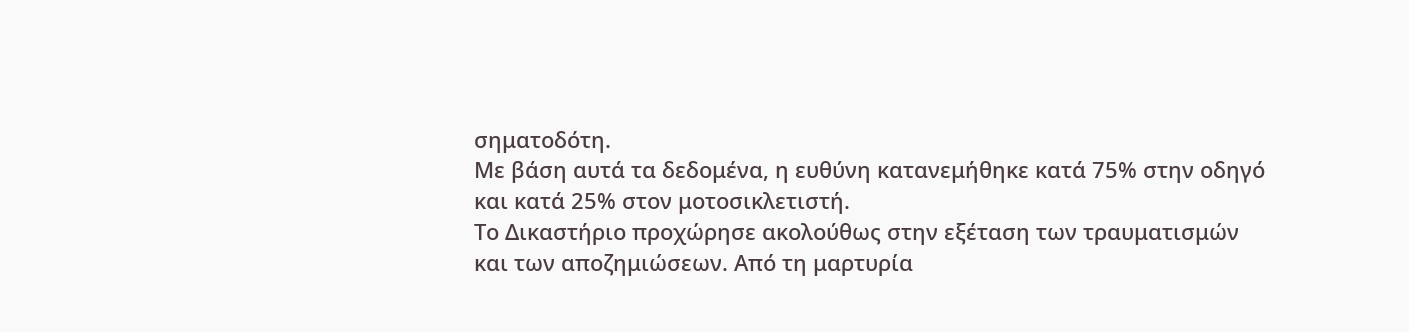σηματοδότη.
Με βάση αυτά τα δεδομένα, η ευθύνη κατανεμήθηκε κατά 75% στην οδηγό και κατά 25% στον μοτοσικλετιστή.
Το Δικαστήριο προχώρησε ακολούθως στην εξέταση των τραυματισμών και των αποζημιώσεων. Από τη μαρτυρία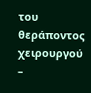του θεράποντος χειρουργού –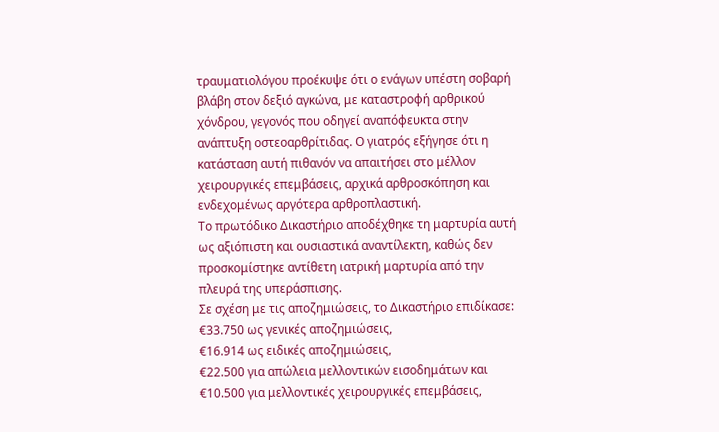τραυματιολόγου προέκυψε ότι ο ενάγων υπέστη σοβαρή βλάβη στον δεξιό αγκώνα, με καταστροφή αρθρικού χόνδρου, γεγονός που οδηγεί αναπόφευκτα στην ανάπτυξη οστεοαρθρίτιδας. Ο γιατρός εξήγησε ότι η κατάσταση αυτή πιθανόν να απαιτήσει στο μέλλον χειρουργικές επεμβάσεις, αρχικά αρθροσκόπηση και ενδεχομένως αργότερα αρθροπλαστική.
Το πρωτόδικο Δικαστήριο αποδέχθηκε τη μαρτυρία αυτή ως αξιόπιστη και ουσιαστικά αναντίλεκτη, καθώς δεν προσκομίστηκε αντίθετη ιατρική μαρτυρία από την πλευρά της υπεράσπισης.
Σε σχέση με τις αποζημιώσεις, το Δικαστήριο επιδίκασε:
€33.750 ως γενικές αποζημιώσεις,
€16.914 ως ειδικές αποζημιώσεις,
€22.500 για απώλεια μελλοντικών εισοδημάτων και
€10.500 για μελλοντικές χειρουργικές επεμβάσεις,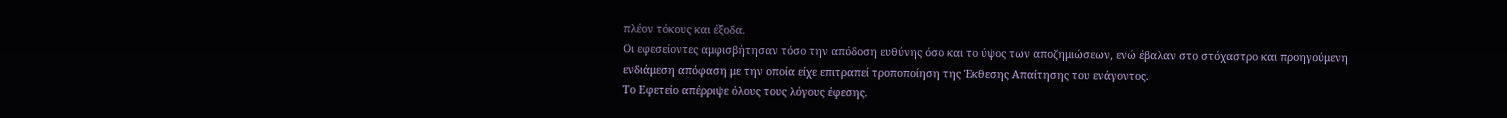πλέον τόκους και έξοδα.
Οι εφεσείοντες αμφισβήτησαν τόσο την απόδοση ευθύνης όσο και το ύψος των αποζημιώσεων, ενώ έβαλαν στο στόχαστρο και προηγούμενη ενδιάμεση απόφαση με την οποία είχε επιτραπεί τροποποίηση της Έκθεσης Απαίτησης του ενάγοντος.
Το Εφετείο απέρριψε όλους τους λόγους έφεσης.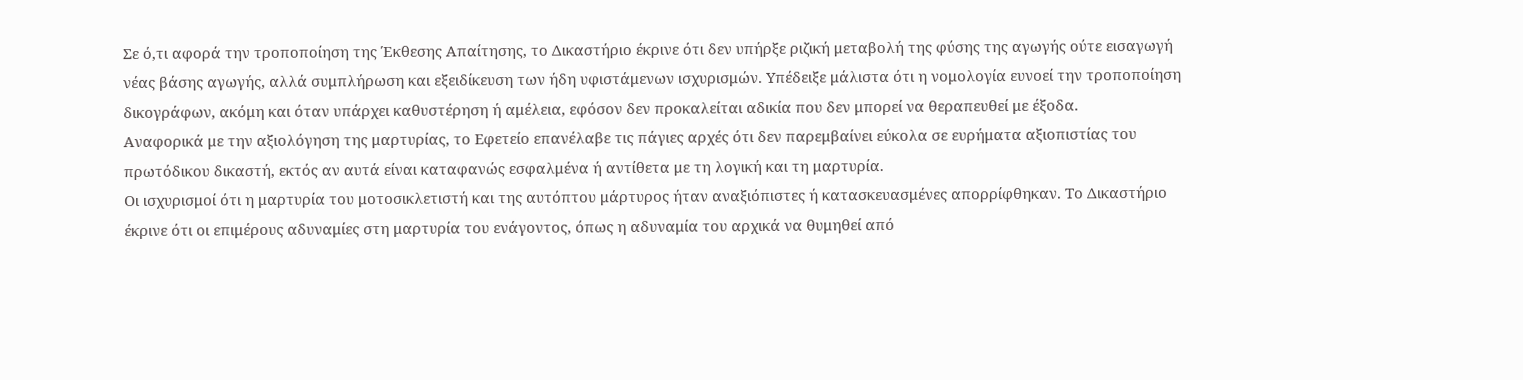Σε ό,τι αφορά την τροποποίηση της Έκθεσης Απαίτησης, το Δικαστήριο έκρινε ότι δεν υπήρξε ριζική μεταβολή της φύσης της αγωγής ούτε εισαγωγή νέας βάσης αγωγής, αλλά συμπλήρωση και εξειδίκευση των ήδη υφιστάμενων ισχυρισμών. Υπέδειξε μάλιστα ότι η νομολογία ευνοεί την τροποποίηση δικογράφων, ακόμη και όταν υπάρχει καθυστέρηση ή αμέλεια, εφόσον δεν προκαλείται αδικία που δεν μπορεί να θεραπευθεί με έξοδα.
Αναφορικά με την αξιολόγηση της μαρτυρίας, το Εφετείο επανέλαβε τις πάγιες αρχές ότι δεν παρεμβαίνει εύκολα σε ευρήματα αξιοπιστίας του πρωτόδικου δικαστή, εκτός αν αυτά είναι καταφανώς εσφαλμένα ή αντίθετα με τη λογική και τη μαρτυρία.
Οι ισχυρισμοί ότι η μαρτυρία του μοτοσικλετιστή και της αυτόπτου μάρτυρος ήταν αναξιόπιστες ή κατασκευασμένες απορρίφθηκαν. Το Δικαστήριο έκρινε ότι οι επιμέρους αδυναμίες στη μαρτυρία του ενάγοντος, όπως η αδυναμία του αρχικά να θυμηθεί από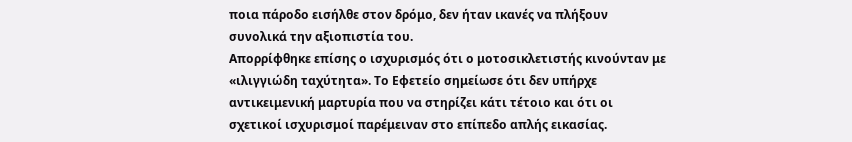ποια πάροδο εισήλθε στον δρόμο, δεν ήταν ικανές να πλήξουν συνολικά την αξιοπιστία του.
Απορρίφθηκε επίσης ο ισχυρισμός ότι ο μοτοσικλετιστής κινούνταν με «ιλιγγιώδη ταχύτητα». Το Εφετείο σημείωσε ότι δεν υπήρχε αντικειμενική μαρτυρία που να στηρίζει κάτι τέτοιο και ότι οι σχετικοί ισχυρισμοί παρέμειναν στο επίπεδο απλής εικασίας.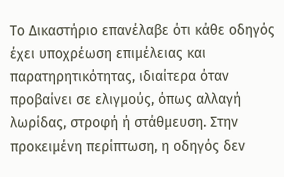Το Δικαστήριο επανέλαβε ότι κάθε οδηγός έχει υποχρέωση επιμέλειας και παρατηρητικότητας, ιδιαίτερα όταν προβαίνει σε ελιγμούς, όπως αλλαγή λωρίδας, στροφή ή στάθμευση. Στην προκειμένη περίπτωση, η οδηγός δεν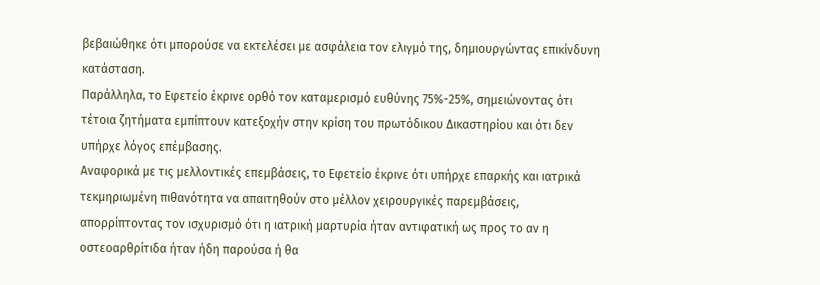βεβαιώθηκε ότι μπορούσε να εκτελέσει με ασφάλεια τον ελιγμό της, δημιουργώντας επικίνδυνη κατάσταση.
Παράλληλα, το Εφετείο έκρινε ορθό τον καταμερισμό ευθύνης 75%-25%, σημειώνοντας ότι τέτοια ζητήματα εμπίπτουν κατεξοχήν στην κρίση του πρωτόδικου Δικαστηρίου και ότι δεν υπήρχε λόγος επέμβασης.
Αναφορικά με τις μελλοντικές επεμβάσεις, το Εφετείο έκρινε ότι υπήρχε επαρκής και ιατρικά τεκμηριωμένη πιθανότητα να απαιτηθούν στο μέλλον χειρουργικές παρεμβάσεις, απορρίπτοντας τον ισχυρισμό ότι η ιατρική μαρτυρία ήταν αντιφατική ως προς το αν η οστεοαρθρίτιδα ήταν ήδη παρούσα ή θα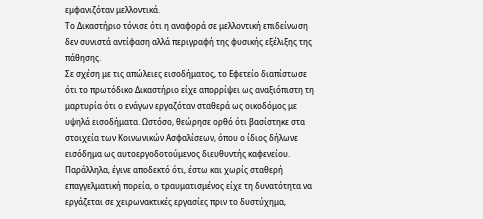εμφανιζόταν μελλοντικά.
Το Δικαστήριο τόνισε ότι η αναφορά σε μελλοντική επιδείνωση δεν συνιστά αντίφαση αλλά περιγραφή της φυσικής εξέλιξης της πάθησης.
Σε σχέση με τις απώλειες εισοδήματος, το Εφετείο διαπίστωσε ότι το πρωτόδικο Δικαστήριο είχε απορρίψει ως αναξιόπιστη τη μαρτυρία ότι ο ενάγων εργαζόταν σταθερά ως οικοδόμος με υψηλά εισοδήματα. Ωστόσο, θεώρησε ορθό ότι βασίστηκε στα στοιχεία των Κοινωνικών Ασφαλίσεων, όπου ο ίδιος δήλωνε εισόδημα ως αυτοεργοδοτούμενος διευθυντής καφενείου.
Παράλληλα, έγινε αποδεκτό ότι, έστω και χωρίς σταθερή επαγγελματική πορεία, ο τραυματισμένος είχε τη δυνατότητα να εργάζεται σε χειρωνακτικές εργασίες πριν το δυστύχημα,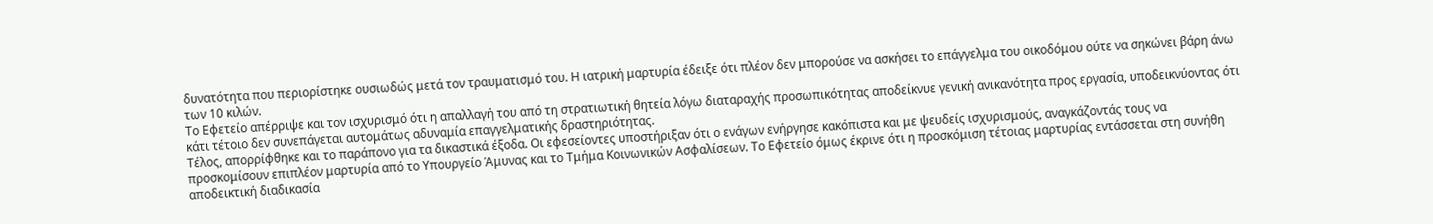δυνατότητα που περιορίστηκε ουσιωδώς μετά τον τραυματισμό του. Η ιατρική μαρτυρία έδειξε ότι πλέον δεν μπορούσε να ασκήσει το επάγγελμα του οικοδόμου ούτε να σηκώνει βάρη άνω των 10 κιλών.
Το Εφετείο απέρριψε και τον ισχυρισμό ότι η απαλλαγή του από τη στρατιωτική θητεία λόγω διαταραχής προσωπικότητας αποδείκνυε γενική ανικανότητα προς εργασία, υποδεικνύοντας ότι κάτι τέτοιο δεν συνεπάγεται αυτομάτως αδυναμία επαγγελματικής δραστηριότητας.
Τέλος, απορρίφθηκε και το παράπονο για τα δικαστικά έξοδα. Οι εφεσείοντες υποστήριξαν ότι ο ενάγων ενήργησε κακόπιστα και με ψευδείς ισχυρισμούς, αναγκάζοντάς τους να προσκομίσουν επιπλέον μαρτυρία από το Υπουργείο Άμυνας και το Τμήμα Κοινωνικών Ασφαλίσεων. Το Εφετείο όμως έκρινε ότι η προσκόμιση τέτοιας μαρτυρίας εντάσσεται στη συνήθη αποδεικτική διαδικασία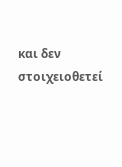και δεν στοιχειοθετεί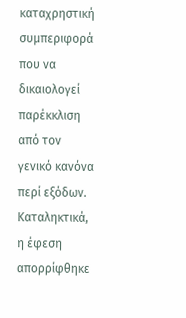καταχρηστική συμπεριφορά που να δικαιολογεί παρέκκλιση από τον γενικό κανόνα περί εξόδων.
Καταληκτικά, η έφεση απορρίφθηκε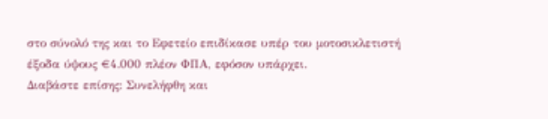στο σύνολό της και το Εφετείο επιδίκασε υπέρ του μοτοσικλετιστή έξοδα ύψους €4.000 πλέον ΦΠΑ, εφόσον υπάρχει.
Διαβάστε επίσης: Συνελήφθη και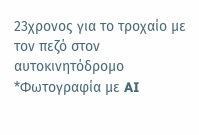23χρονος για το τροχαίο με τον πεζό στον αυτοκινητόδρομο
*Φωτογραφία με AI